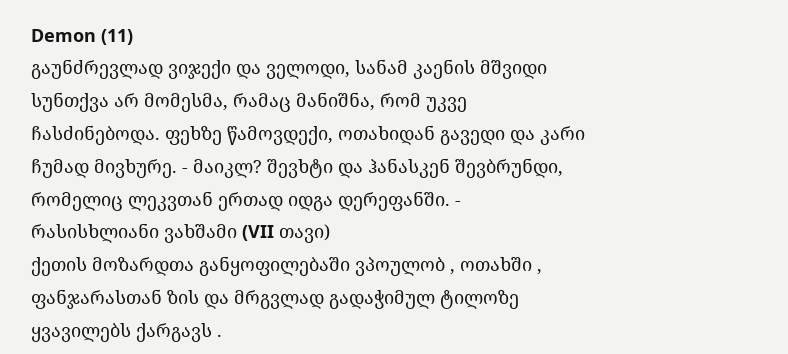Demon (11)
გაუნძრევლად ვიჯექი და ველოდი, სანამ კაენის მშვიდი სუნთქვა არ მომესმა, რამაც მანიშნა, რომ უკვე ჩასძინებოდა. ფეხზე წამოვდექი, ოთახიდან გავედი და კარი ჩუმად მივხურე. - მაიკლ? შევხტი და ჰანასკენ შევბრუნდი, რომელიც ლეკვთან ერთად იდგა დერეფანში. - რასისხლიანი ვახშამი (VII თავი)
ქეთის მოზარდთა განყოფილებაში ვპოულობ , ოთახში , ფანჯარასთან ზის და მრგვლად გადაჭიმულ ტილოზე ყვავილებს ქარგავს .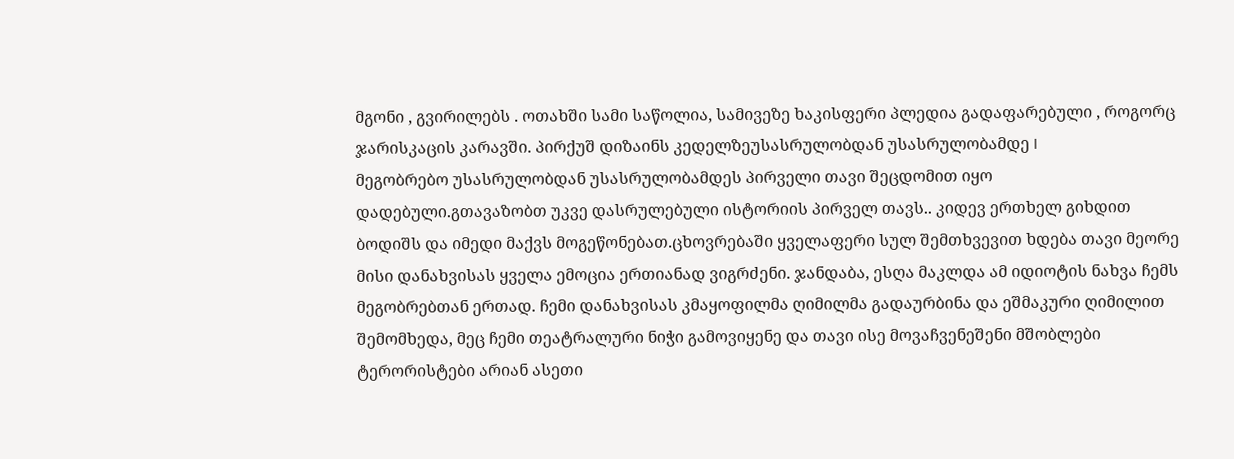მგონი , გვირილებს . ოთახში სამი საწოლია, სამივეზე ხაკისფერი პლედია გადაფარებული , როგორც ჯარისკაცის კარავში. პირქუშ დიზაინს კედელზეუსასრულობდან უსასრულობამდე I
მეგობრებო უსასრულობდან უსასრულობამდეს პირველი თავი შეცდომით იყო დადებული.გთავაზობთ უკვე დასრულებული ისტორიის პირველ თავს.. კიდევ ერთხელ გიხდით ბოდიშს და იმედი მაქვს მოგეწონებათ.ცხოვრებაში ყველაფერი სულ შემთხვევით ხდება თავი მეორე
მისი დანახვისას ყველა ემოცია ერთიანად ვიგრძენი. ჯანდაბა, ესღა მაკლდა ამ იდიოტის ნახვა ჩემს მეგობრებთან ერთად. ჩემი დანახვისას კმაყოფილმა ღიმილმა გადაურბინა და ეშმაკური ღიმილით შემომხედა, მეც ჩემი თეატრალური ნიჭი გამოვიყენე და თავი ისე მოვაჩვენეშენი მშობლები ტერორისტები არიან ასეთი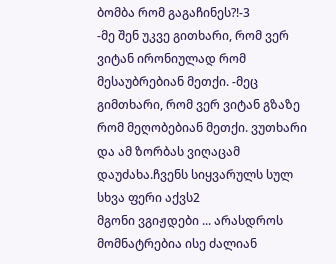ბომბა რომ გაგაჩინეს?!-3
-მე შენ უკვე გითხარი, რომ ვერ ვიტან ირონიულად რომ მესაუბრებიან მეთქი. -მეც გიმთხარი, რომ ვერ ვიტან გზაზე რომ მეღობებიან მეთქი. ვუთხარი და ამ ზორბას ვიღაცამ დაუძახა.ჩვენს სიყვარულს სულ სხვა ფერი აქვს2
მგონი ვგიჟდები ... არასდროს მომნატრებია ისე ძალიან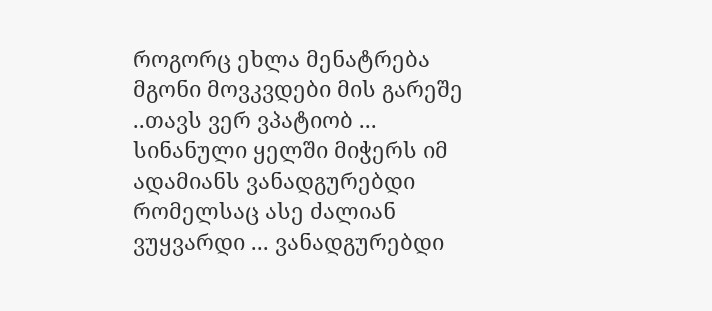როგორც ეხლა მენატრება მგონი მოვკვდები მის გარეშე ..თავს ვერ ვპატიობ ... სინანული ყელში მიჭერს იმ ადამიანს ვანადგურებდი რომელსაც ასე ძალიან ვუყვარდი ... ვანადგურებდი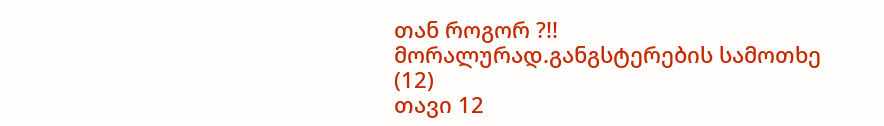თან როგორ ?!! მორალურად.განგსტერების სამოთხე (12)
თავი 12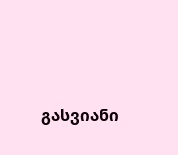გასვიანი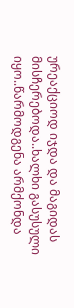ურეაქციოდ იჯდა და მაგიდას მისჩერებოდა..ხალხი გასუსული იყო..წარმოდგენა არმქონდა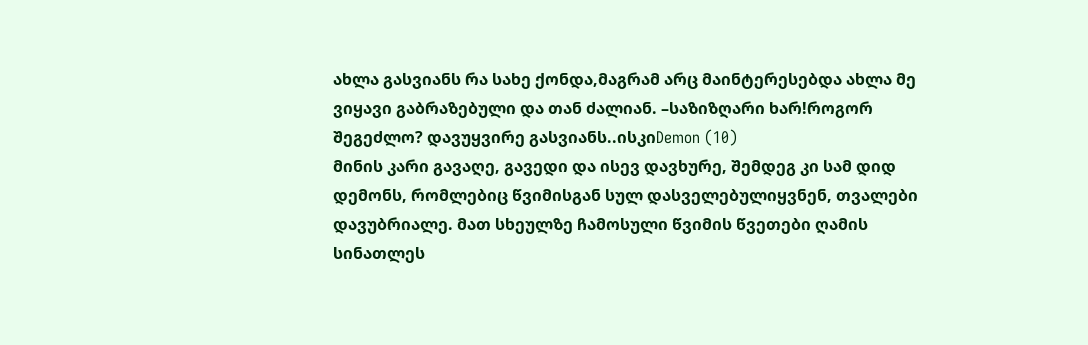ახლა გასვიანს რა სახე ქონდა,მაგრამ არც მაინტერესებდა ახლა მე ვიყავი გაბრაზებული და თან ძალიან. –საზიზღარი ხარ!როგორ შეგეძლო? დავუყვირე გასვიანს..ისკიDemon (10)
მინის კარი გავაღე, გავედი და ისევ დავხურე, შემდეგ კი სამ დიდ დემონს, რომლებიც წვიმისგან სულ დასველებულიყვნენ, თვალები დავუბრიალე. მათ სხეულზე ჩამოსული წვიმის წვეთები ღამის სინათლეს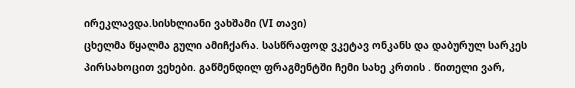ირეკლავდა.სისხლიანი ვახშამი (VI თავი)
ცხელმა წყალმა გული ამიჩქარა. სასწრაფოდ ვკეტავ ონკანს და დაბურულ სარკეს პირსახოცით ვეხები. გაწმენდილ ფრაგმენტში ჩემი სახე კრთის . წითელი ვარ,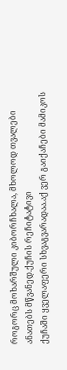როგორც მოხარშული კიბორჩხალა, მხოლოდ თვალები ანათებს მწვანედ.ქუჩის რეჩიტატივი
ქუჩაში ყველაფერი სხვაგვარადაა.აქ ვერ გაიქაჩები მამიკოს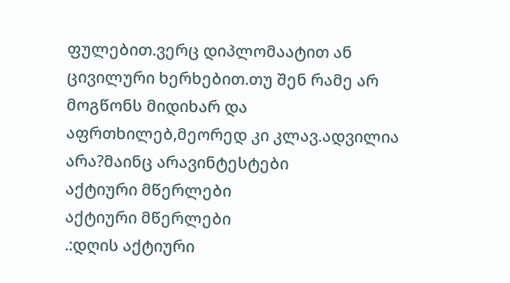ფულებით.ვერც დიპლომაატით ან ცივილური ხერხებით.თუ შენ რამე არ მოგწონს მიდიხარ და აფრთხილებ,მეორედ კი კლავ.ადვილია არა?მაინც არავინტესტები
აქტიური მწერლები
აქტიური მწერლები
.:დღის აქტიური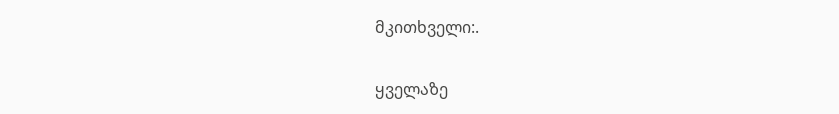მკითხველი:.

ყველაზე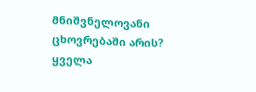მნიშვნელოვანი ცხოვრებაში არის?
ყველა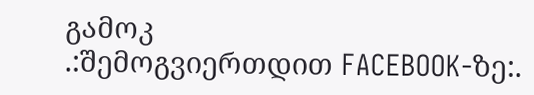გამოკ
.:შემოგვიერთდით FACEBOOK-ზე:.